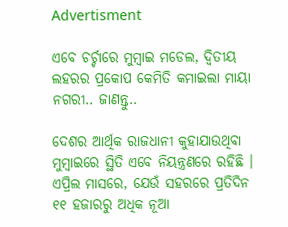Advertisment

ଏବେ ଚର୍ଚ୍ଚାରେ ମୁମ୍ବାଇ ମଡେଲ, ଦ୍ୱିତୀୟ ଲହରର ପ୍ରକୋପ କେମିତି କମାଇଲା ମାୟା ନଗରୀ.. ଜାଣନ୍ତୁ..

ଦେଶର ଆର୍ଥିକ ରାଜଧାନୀ କୁହାଯାଉଥିବା ମୁମ୍ବାଇରେ ସ୍ଥିତି ଏବେ ନିୟନ୍ତ୍ରଣରେ ରହିଛି । ଏପ୍ରିଲ ମାସରେ, ଯେଉଁ ସହରରେ ପ୍ରତିଦିନ ୧୧ ହଜାରରୁ ଅଧିକ ନୂଆ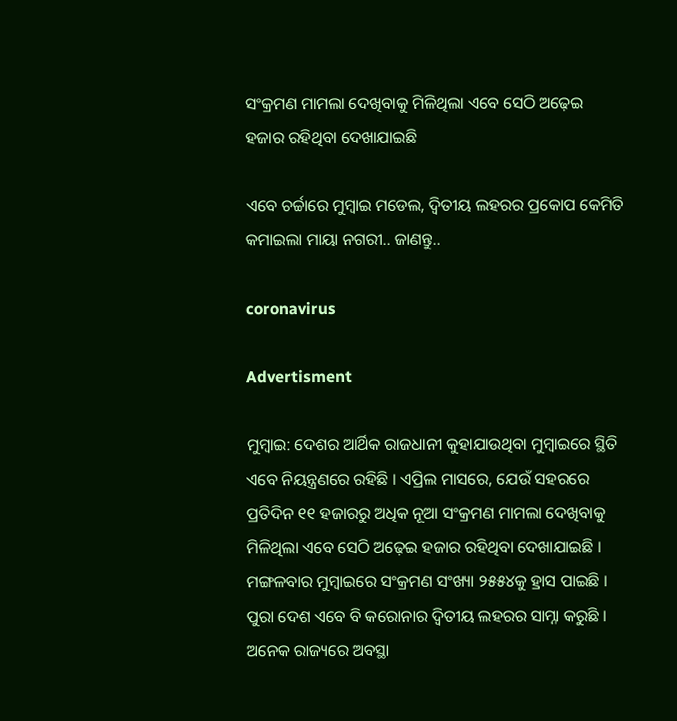ସଂକ୍ରମଣ ମାମଲା ଦେଖିବାକୁ ମିଳିଥିଲା ଏବେ ସେଠି ଅଢ଼େଇ ହଜାର ରହିଥିବା ଦେଖାଯାଇଛି

ଏବେ ଚର୍ଚ୍ଚାରେ ମୁମ୍ବାଇ ମଡେଲ, ଦ୍ୱିତୀୟ ଲହରର ପ୍ରକୋପ କେମିତି କମାଇଲା ମାୟା ନଗରୀ.. ଜାଣନ୍ତୁ..

coronavirus

Advertisment

ମୁମ୍ବାଇ: ଦେଶର ଆର୍ଥିକ ରାଜଧାନୀ କୁହାଯାଉଥିବା ମୁମ୍ବାଇରେ ସ୍ଥିତି ଏବେ ନିୟନ୍ତ୍ରଣରେ ରହିଛି । ଏପ୍ରିଲ ମାସରେ, ଯେଉଁ ସହରରେ ପ୍ରତିଦିନ ୧୧ ହଜାରରୁ ଅଧିକ ନୂଆ ସଂକ୍ରମଣ ମାମଲା ଦେଖିବାକୁ ମିଳିଥିଲା ଏବେ ସେଠି ଅଢ଼େଇ ହଜାର ରହିଥିବା ଦେଖାଯାଇଛି । ମଙ୍ଗଳବାର ମୁମ୍ବାଇରେ ସଂକ୍ରମଣ ସଂଖ୍ୟା ୨୫୫୪କୁ ହ୍ରାସ ପାଇଛି । ପୁରା ଦେଶ ଏବେ ବି କରୋନାର ଦ୍ୱିତୀୟ ଲହରର ସାମ୍ନା କରୁଛି । ଅନେକ ରାଜ୍ୟରେ ଅବସ୍ଥା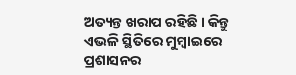ଅତ୍ୟନ୍ତ ଖରାପ ରହିଛି । କିନ୍ତୁ ଏଭଳି ସ୍ଥିତିରେ ମୁମ୍ବାଇରେ ପ୍ରଶାସନର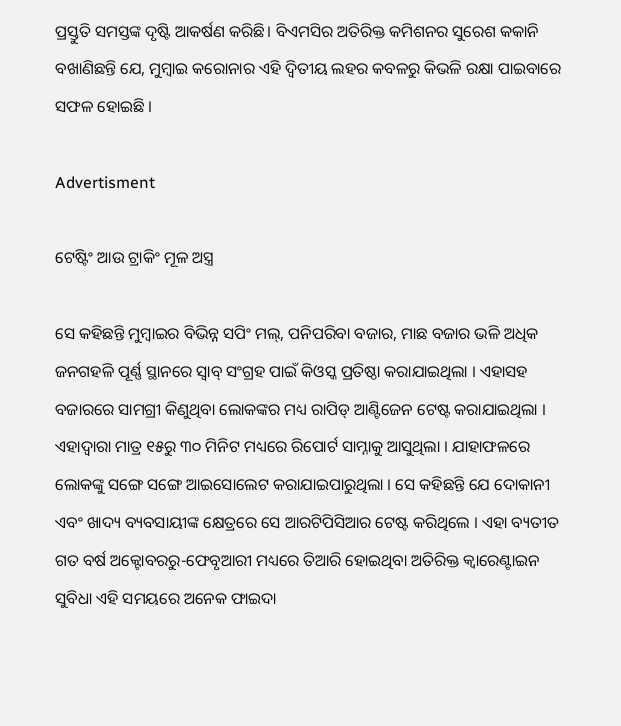ପ୍ରସ୍ତୁତି ସମସ୍ତଙ୍କ ଦୃଷ୍ଟି ଆକର୍ଷଣ କରିଛି। ବିଏମସିର ଅତିରିକ୍ତ କମିଶନର ସୁରେଶ କକାନି ବଖାଣିଛନ୍ତି ଯେ, ମୁମ୍ବାଇ କରୋନାର ଏହି ଦ୍ୱିତୀୟ ଲହର କବଳରୁ କିଭଳି ରକ୍ଷା ପାଇବାରେ ସଫଳ ହୋଇଛି ।

Advertisment

ଟେଷ୍ଟିଂ ଆଉ ଟ୍ରାକିଂ ମୂଳ ଅସ୍ତ୍ର

ସେ କହିଛନ୍ତି ମୁମ୍ବାଇର ବିଭିନ୍ନ ସପିଂ ମଲ୍, ପନିପରିବା ବଜାର, ମାଛ ବଜାର ଭଳି ଅଧିକ ଜନଗହଳି ପୂର୍ଣ୍ଣ ସ୍ଥାନରେ ସ୍ୱାବ୍ ସଂଗ୍ରହ ପାଇଁ କିଓସ୍କ ପ୍ରତିଷ୍ଠା କରାଯାଇଥିଲା । ଏହାସହ ବଜାରରେ ସାମଗ୍ରୀ କିଣୁଥିବା ଲୋକଙ୍କର ମଧ୍ୟ ରାପିଡ୍ ଆଣ୍ଟିଜେନ ଟେଷ୍ଟ କରାଯାଇଥିଲା । ଏହାଦ୍ୱାରା ମାତ୍ର ୧୫ରୁ ୩୦ ମିନିଟ ମଧ୍ୟରେ ରିପୋର୍ଟ ସାମ୍ନାକୁ ଆସୁଥିଲା । ଯାହାଫଳରେ ଲୋକଙ୍କୁ ସଙ୍ଗେ ସଙ୍ଗେ ଆଇସୋଲେଟ କରାଯାଇପାରୁଥିଲା । ସେ କହିଛନ୍ତି ଯେ ଦୋକାନୀ ଏବଂ ଖାଦ୍ୟ ବ୍ୟବସାୟୀଙ୍କ କ୍ଷେତ୍ରରେ ସେ ଆରଟିପିସିଆର ଟେଷ୍ଟ କରିଥିଲେ । ଏହା ବ୍ୟତୀତ ଗତ ବର୍ଷ ଅକ୍ଟୋବରରୁ-ଫେବୃଆରୀ ମଧ୍ୟରେ ତିଆରି ହୋଇଥିବା ଅତିରିକ୍ତ କ୍ୱାରେଣ୍ଟାଇନ ସୁବିଧା ଏହି ସମୟରେ ଅନେକ ଫାଇଦା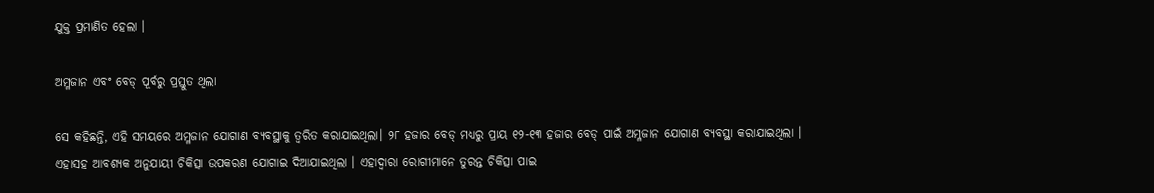ଯୁକ୍ତ ପ୍ରମାଣିତ ହେଲା ।

ଅମ୍ଳଜାନ ଏବଂ ବେଡ୍ ପୂର୍ବରୁ ପ୍ରସ୍ତୁତ ଥିଲା

ସେ କହିଛନ୍ତି, ଏହି ସମୟରେ ଅମ୍ଳଜାନ ଯୋଗାଣ ବ୍ୟବସ୍ଥାକୁ ତ୍ୱରିତ କରାଯାଇଥିଲା। ୨୮ ହଜାର ବେଡ୍ ମଧ୍ୟରୁ ପ୍ରାୟ ୧୨-୧୩ ହଜାର ବେଡ୍ ପାଇଁ ଅମ୍ଳଜାନ ଯୋଗାଣ ବ୍ୟବସ୍ଥା କରାଯାଇଥିଲା । ଏହାସହ ଆବଶ୍ୟକ ଅନୁଯାୟୀ ଚିକିତ୍ସା ଉପକରଣ ଯୋଗାଇ ଦିଆଯାଇଥିଲା । ଏହାଦ୍ୱାରା ରୋଗୀମାନେ ତୁରନ୍ତ ଚିକିତ୍ସା ପାଇ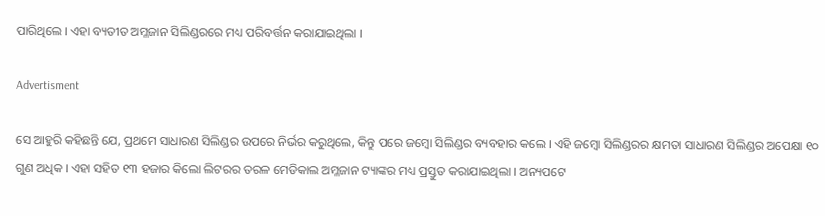ପାରିଥିଲେ । ଏହା ବ୍ୟତୀତ ଅମ୍ଳଜାନ ସିଲିଣ୍ଡରରେ ମଧ୍ୟ ପରିବର୍ତ୍ତନ କରାଯାଇଥିଲା ।

Advertisment

ସେ ଆହୁରି କହିଛନ୍ତି ଯେ, ପ୍ରଥମେ ସାଧାରଣ ସିଲିଣ୍ଡର ଉପରେ ନିର୍ଭର କରୁଥିଲେ, କିନ୍ତୁ ପରେ ଜମ୍ବୋ ସିଲିଣ୍ଡର ବ୍ୟବହାର କଲେ । ଏହି ଜମ୍ବୋ ସିଲିଣ୍ଡରର କ୍ଷମତା ସାଧାରଣ ସିଲିଣ୍ଡର ଅପେକ୍ଷା ୧୦ ଗୁଣ ଅଧିକ । ଏହା ସହିତ ୧୩ ହଜାର କିଲୋ ଲିଟରର ତରଳ ମେଡିକାଲ ଅମ୍ଳଜାନ ଟ୍ୟାଙ୍କର ମଧ୍ୟ ପ୍ରସ୍ତୁତ କରାଯାଇଥିଲା । ଅନ୍ୟପଟେ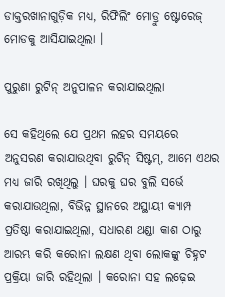ଡାକ୍ତରଖାନାଗୁଡ଼ିକ ମଧ୍ୟ, ରିଫିଲିଂ ମୋଡ୍ରୁ ଷ୍ଟୋରେଜ୍ ମୋଡକୁ ଆସିଯାଇଥିଲା ।

ପୁରୁଣା ରୁଟିନ୍ ଅନୁପାଳନ କରାଯାଇଥିଲା

ସେ କହିଥିଲେ ଯେ ପ୍ରଥମ ଲହର ସମୟରେ ଅନୁସରଣ କରାଯାଉଥିବା ରୁଟିନ୍ ସିଷ୍ଟମ୍, ଆମେ ଏଥର ମଧ୍ୟ ଜାରି ରଖିଥିଲୁ । ଘରକୁ ଘର ବୁଲି ସର୍ଭେ କରାଯାଉଥିଲା, ବିଭିନ୍ନ ସ୍ଥାନରେ ଅସ୍ଥାୟୀ କ୍ୟାମ୍ପ ପ୍ରତିଷ୍ଠା କରାଯାଇଥିଲା, ସଧାରଣ ଥଣ୍ଡା କାଶ ଠାରୁ ଆରମ୍ଭ କରି କରୋନା ଲକ୍ଷଣ ଥିବା ଲୋକଙ୍କୁ ଚିହ୍ନଟ ପ୍ରକ୍ରିୟା ଜାରି ରହିଥିଲା । କରୋନା ସହ ଲଢ଼େଇ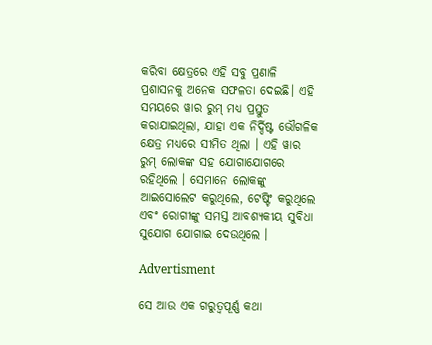କରିବା କ୍ଷେତ୍ରରେ ଏହି ସବୁ ପ୍ରଣାଳି ପ୍ରଶାସନକୁ ଅନେକ ସଫଳତା ଦେଇଛି। ଏହି ସମୟରେ ୱାର ରୁମ୍ ମଧ୍ୟ ପ୍ରସ୍ତୁତ କରାଯାଇଥିଲା, ଯାହା ଏକ ନିର୍ଦ୍ଦିଷ୍ଟ ଭୌଗଳିକ କ୍ଷେତ୍ର ମଧ୍ୟରେ ସୀମିତ ଥିଲା । ଏହି ୱାର ରୁମ୍ ଲୋକଙ୍କ ସହ ଯୋଗାଯୋଗରେ ରହିଥିଲେ । ସେମାନେ ଲୋକଙ୍କୁ ଆଇସୋଲେଟ କରୁଥିଲେ, ଟେଷ୍ଟିଂ କରୁଥିଲେ ଏବଂ ରୋଗୀଙ୍କୁ ସମସ୍ତ ଆବଶ୍ୟକୀୟ ସୁବିଧା ସୁଯୋଗ ଯୋଗାଇ ଦେଉଥିଲେ ।

Advertisment

ସେ ଆଉ ଏକ ଗରୁତ୍ୱପୂର୍ଣ୍ଣ କଥା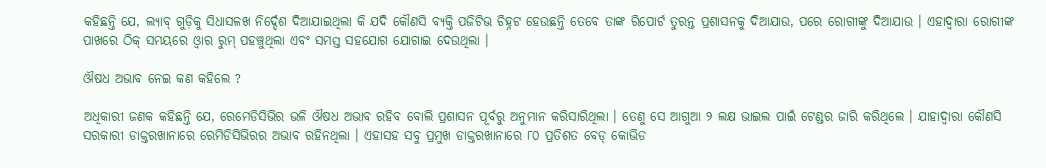କହିଛନ୍ତି ଯେ, ଲ୍ୟାବ୍ ଗୁଡ଼ିକୁ ସିଧାସଳଖ ନିର୍ଦ୍ଦେଶ ଦିଆଯାଇଥିଲା କି ଯଦି କୌଣସି ବ୍ୟକ୍ତି ପଜିଟିଭ ଚିହ୍ନଟ ହେଉଛନ୍ତି ତେବେ ତାଙ୍କ ରିପୋର୍ଟ ତୁରନ୍ତ ପ୍ରଶାସନକୁ ଦିଆଯାଉ, ପରେ ରୋଗୀଙ୍କୁ ଦିଆଯାଉ । ଏହାଦ୍ୱାରା ରୋଗୀଙ୍କ ପାଖରେ ଠିକ୍ ସମୟରେ ଓ୍ୱାର ରୁମ୍ ପହଞ୍ଚୁଥିଲା ଏବଂ ସମସ୍ତ ସହଯୋଗ ଯୋଗାଇ ଦେଉଥିଲା ।

ଔଷଧ ଅଭାବ ନେଇ କଣ କହିଲେ ?

ଅଧିକାରୀ ଜଣକ କହିଛନ୍ତି ଯେ, ରେମେଡିସିଭିର ଭଳି ଔଷଧ ଅଭାବ ରହିବ ବୋଲି ପ୍ରଶାସନ ପୂର୍ବରୁ ଅନୁମାନ କରିସାରିଥିଲା । ତେଣୁ ସେ ଆଗୁଆ ୨ ଲକ୍ଷ ଭାଇଲ ପାଇଁ ଟେଣ୍ଡର ଜାରି କରିଥିଲେ । ଯାହାଦ୍ୱାରା କୌଣସି ସରକାରୀ ଡାକ୍ତରଖାନାରେ ରେମିଡିସିଭିରର ଅଭାବ ରହିନଥିଲା । ଏହାସହ ସବୁ ପ୍ରମୁଖ ଡାକ୍ତରଖାନାରେ ୮୦ ପ୍ରତିଶତ ବେଡ୍ କୋଭିଡ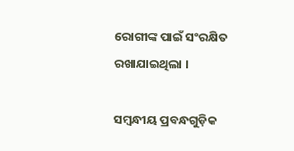ରୋଗୀଙ୍କ ପାଇଁ ସଂରକ୍ଷିତ ରଖାଯାଇଥିଲା ।

ସମ୍ବନ୍ଧୀୟ ପ୍ରବନ୍ଧଗୁଡ଼ିକ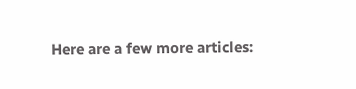Here are a few more articles: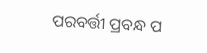ପରବର୍ତ୍ତୀ ପ୍ରବନ୍ଧ ପ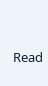Read